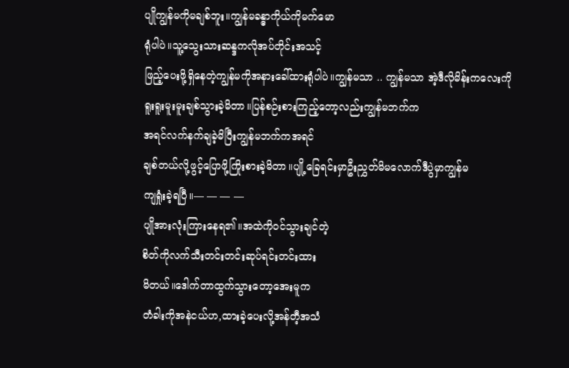ပျိုကျွန်မကိုမချစ်ဘူး။ကျွန်မခန္ဓာကိုယ်ကိုမက်မော
ရုံပါပဲ။သူ့သွေးသားဆန္ဒကလိုအပ်တိုင်းအသင့်
ဖြည့်ပေးဖို့ရှိနေတဲ့ကျွန်မကိုအနားခေါ်ထားရုံပါပဲ။ကျွန်မသာ .. ကျွန်မသာ အဲ့ဒီလိုမိန်းကလေးကို
ရူးရူးမူးမူးချစ်သွားခဲ့မိတာ။ပြန်စဉ်းစားကြည့်တော့လည်းကျွန်မဘက်က
အရင်လက်နက်ချခဲ့မိပြီးကျွန်မဘက်ကအရင်
ချစ်တယ်လို့ဖွင့်ပြောဖို့ကြိုးစားခဲ့မိတာ။ပျို့ခြေရင်းမှာဦးညွှတ်မိမလောက်ဒီပွဲမှာကျွန်မ
ကျရှုံးခဲ့ရပြီ။— — — —
ပျိုအားလုံးကြားနေရ၏။အထဲကိုဝင်သွားချင်တဲ့
စိတ်ကိုလက်သီးတင်းတင်းဆုပ်ရင်းတင်းထား
မိတယ်။ဒေါက်တာထွက်သွားတော့အေးမူက
တံခါးကိုအနဲငယ်ဟ,ထားခဲ့ပေးလို့အန်တီ့အသံ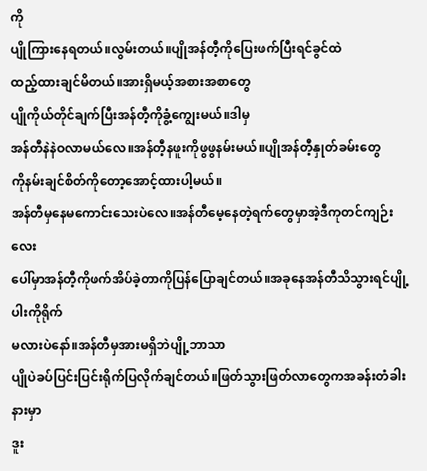ကို
ပျိုကြားနေရတယ်။လွမ်းတယ်။ပျိုအန်တီ့ကိုပြေးဖက်ပြီးရင်ခွင်ထဲ
ထည့်ထားချင်မိတယ်။အားရှိမယ့်အစားအစာတွေ
ပျိုကိုယ်တိုင်ချက်ပြီးအန်တီ့ကိုခွံ့ကျွေးမယ်။ဒါမှ
အန်တီနဲနဲဝလာမယ်လေ။အန်တီ့နဖူးကိုဖွဖွနမ်းမယ်။ပျိုအန်တီ့နှုတ်ခမ်းတွေ
ကိုနမ်းချင်စိတ်ကိုတော့အောင့်ထားပါ့မယ်။
အန်တီမှနေမကောင်းသေးပဲလေ။အန်တီမေ့နေတဲ့ရက်တွေမှာအဲ့ဒီကုတင်ကျဉ်းလေး
ပေါ်မှာအန်တီ့ကိုဖက်အိပ်ခဲ့တာကိုပြန်ပြောချင်တယ်။အခုနေအန်တီသိသွားရင်ပျို့ပါးကိုရိုက်
မလားပဲနော်။အန်တီမှအားမရှိဘဲပျို့ဘာသာ
ပျိုပဲခပ်ပြင်းပြင်းရိုက်ပြလိုက်ချင်တယ်။ဖြတ်သွားဖြတ်လာတွေကအခန်းတံခါးနားမှာ
ဒူး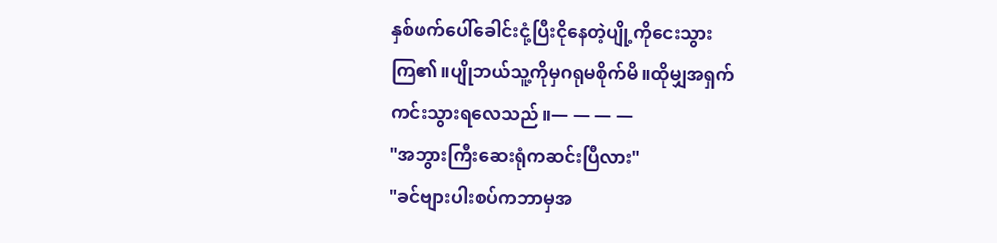နှစ်ဖက်ပေါ်ခေါင်းငုံ့ပြီးငိုနေတဲ့ပျို့ကိုငေးသွား
ကြ၏။ပျိုဘယ်သူ့ကိုမှဂရုမစိုက်မိ။ထိုမျှအရှက်
ကင်းသွားရလေသည်။— — — —
"အဘွားကြီးဆေးရုံကဆင်းပြီလား"
"ခင်ဗျားပါးစပ်ကဘာမှအ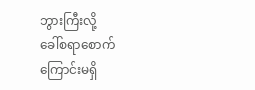ဘွားကြီးလို့
ခေါ်စရာစောက်ကြောင်းမရှိ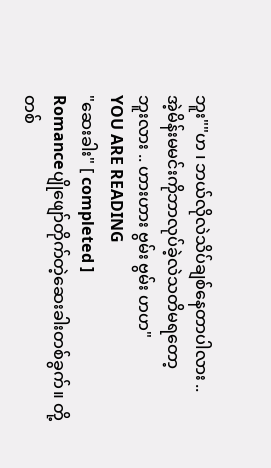ဘူး""ဟ ၊ ဘယ်လိုလဲသိပ်ချစ်နေတာပါလား ..
အဲ့မိန်းမမင်းကိုဘာလုပ်ခဲ့လဲသတိမရတော့
ဘူးလား .. ဟားဟား ဗွမ်း ဗွမ်း ဟဟ"
YOU ARE READING
"ဆေးခါး" [ completed ]
Romanceပျိုဖျော်တိုက်တဲ့ဆေးခါးတစ်ခွက်။ တို့တစ်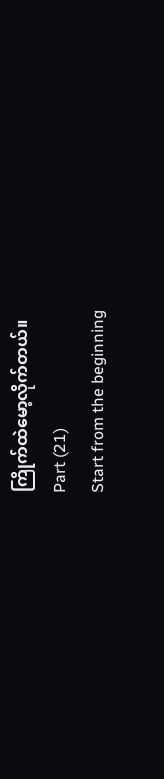ကြိုက်ထဲမော့လိုက်တယ်။
Part (21)
Start from the beginning